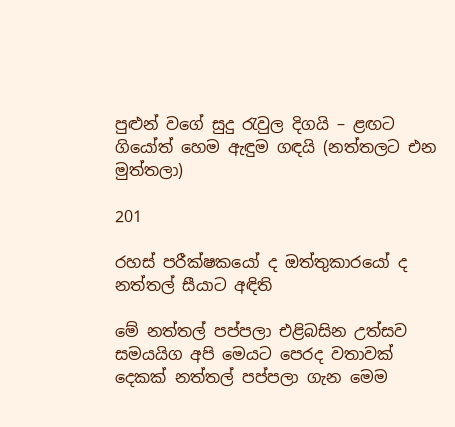පුළුන් වගේ සුදු රැවුල දිගයි – ළඟට ගියෝත් හෙම ඇඳුම ගඳයි (නත්තලට එන මුත්තලා)

201

රහස් පරීක්ෂකයෝ ද ඔත්තුකාරයෝ ද නත්තල් සීයාට අඳිති

මේ නත්තල් පප්පලා එළිබසින උත්සව සමයයිග අපි මෙයට පෙරද වතාවක් දෙකක් නත්තල් පප්පලා ගැන මෙම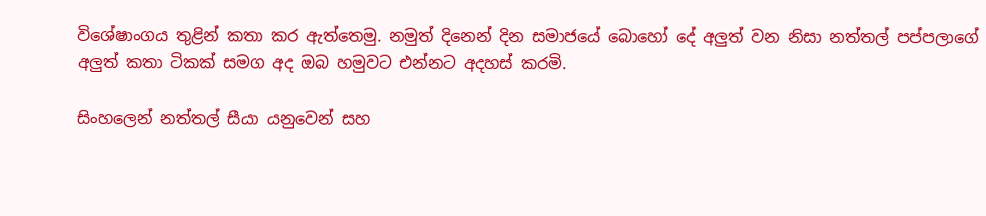විශේෂාංගය තුළින් කතා කර ඇත්තෙමු. නමුත් දිනෙන් දින සමාජයේ බොහෝ දේ අලුත් වන නිසා නත්තල් පප්පලාගේ අලුත් කතා ටිකක් සමග අද ඔබ හමුවට එන්නට අදහස් කරමි.

සිංහලෙන් නත්තල් සීයා යනුවෙන් සහ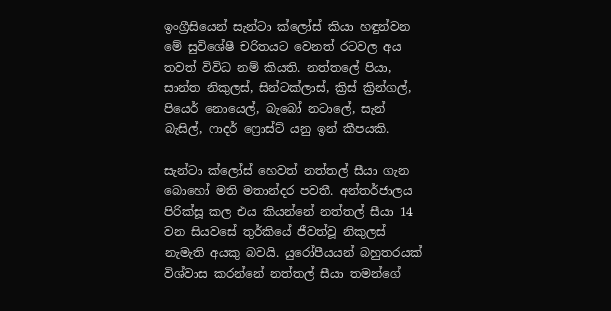ඉංග්‍රීසියෙන් සැන්ටා ක්ලෝස් කියා හඳුන්වන මේ සුවිශේෂී චරිතයට වෙනත් රටවල අය තවත් විවිධ නම් කියති. නත්තලේ පියා, සාන්ත නිකුලස්, සින්ටක්ලාස්, ක්‍රිස් ක්‍රින්ගල්, පියෙර් නොයෙල්, බැබෝ නටාලේ, සැන් බැසිල්, ෆාදර් ෆ්‍රොස්ට් යනු ඉන් කීපයකි.

සැන්ටා ක්ලෝස් හෙවත් නත්තල් සීයා ගැන බොහෝ මති මතාන්දර පවතී. අන්තර්ජාලය පිරික්සූ කල එය කියන්නේ නත්තල් සීයා 14 වන සියවසේ තුර්කියේ ජීවත්වූ නිකුලස් නැමැති අයකු බවයි. යුරෝපීයයන් බහුතරයක් විශ්වාස කරන්නේ නත්තල් සීයා තමන්ගේ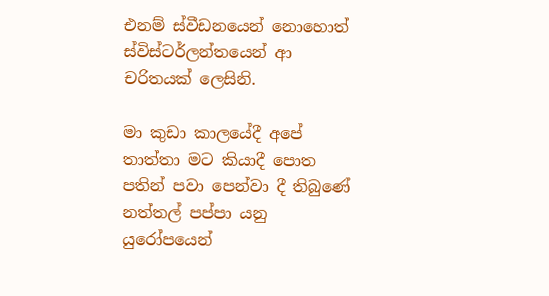එනම් ස්වීඩනයෙන් නොහොත් ස්විස්ටර්ලන්තයෙන් ආ චරිතයක් ලෙසිනි.

මා කුඩා කාලයේදී අපේ තාත්තා මට කියාදී පොත පතින් පවා පෙන්වා දී තිබුණේ නත්තල් පප්පා යනු යුරෝපයෙන්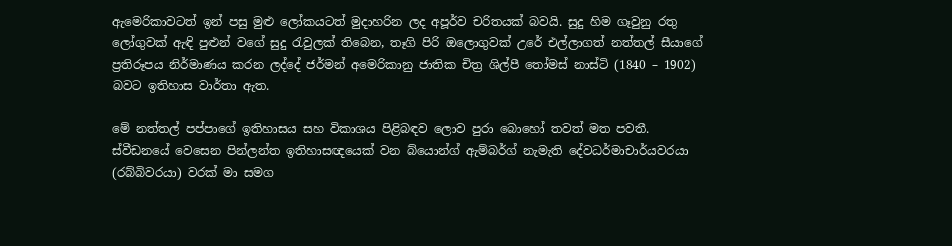ඇමෙරිකාවටත් ඉන් පසු මුළු ලෝකයටත් මුදාහරින ලද අපූර්ව චරිතයක් බවයි. සුදු හිම ගෑවුනු රතු ලෝගුවක් ඇඳි පුළුන් වගේ සුදු රැවුලක් තිබෙන, තෑගි පිරි ඔලොගුවක් උරේ එල්ලාගත් නත්තල් සීයාගේ ප්‍රතිරූපය නිර්මාණය කරන ලද්දේ ජර්මන් අමෙරිකානු ජාතික චිත්‍ර ශිල්පී තෝමස් නාස්ටි (1840 – 1902) බවට ඉතිහාස වාර්තා ඇත.

මේ නත්තල් පප්පාගේ ඉතිහාසය සහ විකාශය පිළිබඳව ලොව පුරා බොහෝ තවත් මත පවතී. ස්වීඩනයේ වෙසෙන පින්ලන්ත ඉතිහාසඥයෙක් වන බ්යොන්ග් ඇම්බර්ග් නැමැති දේවධර්මාචාර්යවරයා (රබ්බිවරයා) වරක් මා සමග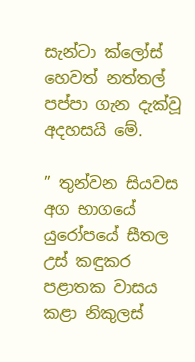සැන්ටා ක්ලෝස් හෙවත් නත්තල් පප්පා ගැන දැක්වූ අදහසයි මේ.

” තුන්වන සියවස අග භාගයේ යුරෝපයේ සීතල උස් කඳුකර පළාතක වාසය කළා නිකුලස්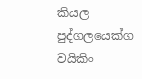කියල පුද්ගලයෙක්ග වයිකිං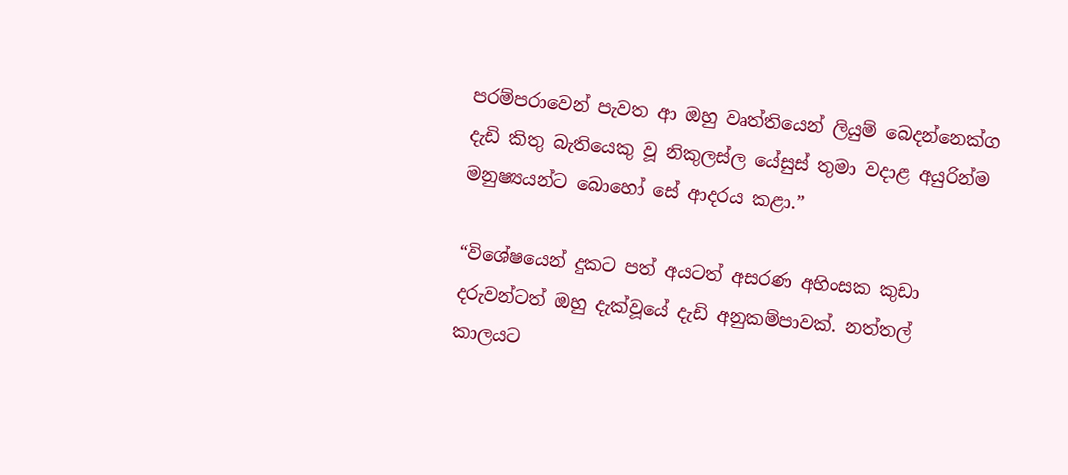පරම්පරාවෙන් පැවත ආ ඔහු වෘත්තියෙන් ලියුම් බෙදන්නෙක්ග දැඩි කිතු බැතියෙකු වූ නිකුලස්ල යේසුස් තුමා වදාළ අයුරින්ම මනුෂ්‍යයන්ට බොහෝ සේ ආදරය කළා.”

“විශේෂයෙන් දුකට පත් අයටත් අසරණ අහිංසක කුඩා දරුවන්ටත් ඔහු දැක්වූයේ දැඩි අනුකම්පාවක්. නත්තල් කාලයට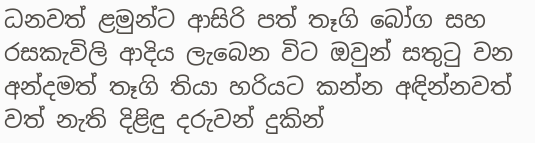ධනවත් ළමුන්ට ආසිරි පත් තෑගි බෝග සහ රසකැවිලි ආදිය ලැබෙන විට ඔවුන් සතුටු වන අන්දමත් තෑගි තියා හරියට කන්න අඳින්නවත් වත් නැති දිළිඳු දරුවන් දුකින්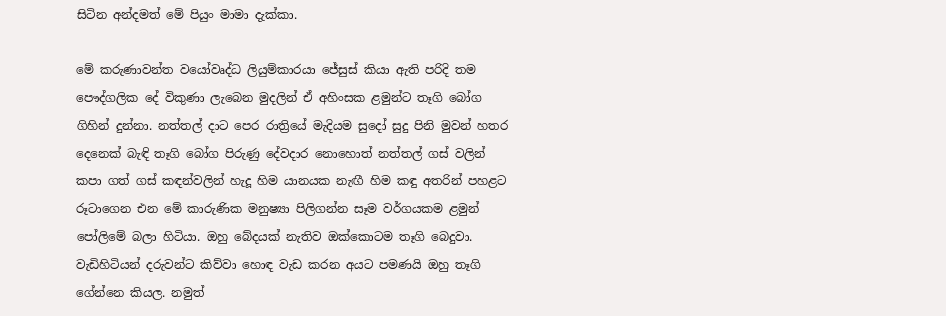සිටින අන්දමත් මේ පියුං මාමා දැක්කා.

මේ කරුණාවන්ත වයෝවෘද්ධ ලියුම්කාරයා ජේසුස් කියා ඇති පරිදි තම පෞද්ගලික දේ විකුණා ලැබෙන මුදලින් ඒ අහිංසක ළමුන්ට තෑගි බෝග ගිහින් දුන්නා. නත්තල් දාට පෙර රාත්‍රියේ මැදියම සුදෝ සුදු පිනි මුවන් හතර දෙනෙක් බැඳි තෑගි බෝග පිරුණු දේවදාර නොහොත් නත්තල් ගස් වලින් කපා ගත් ගස් කඳන්වලින් හැදූ හිම යානයක නැඟී හිම කඳු අතරින් පහළට රූටාගෙන එන මේ කාරුණික මනුෂ්‍යා පිලිගන්න සෑම වර්ගයකම ළමුන් පෝලිමේ බලා හිටියා. ඔහු බේදයක් නැතිව ඔක්කොටම තෑගි බෙදුවා. වැඩිහිටියන් දරුවන්ට කිව්වා හොඳ වැඩ කරන අයට පමණයි ඔහු තෑගි ගේන්නෙ කියල. නමුත්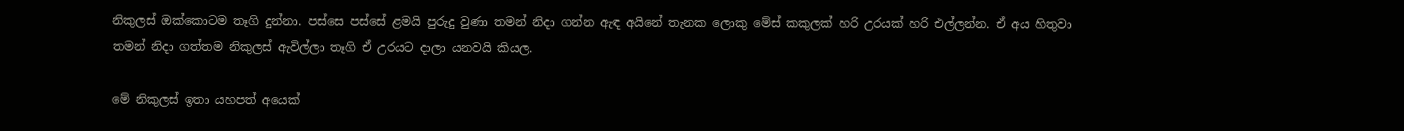නිකුලස් ඔක්කොටම තෑගි දුන්නා. පස්සෙ පස්සේ ළමයි පුරුදු වුණා තමන් නිදා ගන්න ඇඳ අයිනේ තැනක ලොකු මේස් කකුලක් හරි උරයක් හරි එල්ලන්න. ඒ අය හිතුවා තමන් නිදා ගත්තම නිකුලස් ඇවිල්ලා තෑගි ඒ උරයට දාලා යනවයි කියල.

මේ නිකුලස් ඉතා යහපත් අයෙක්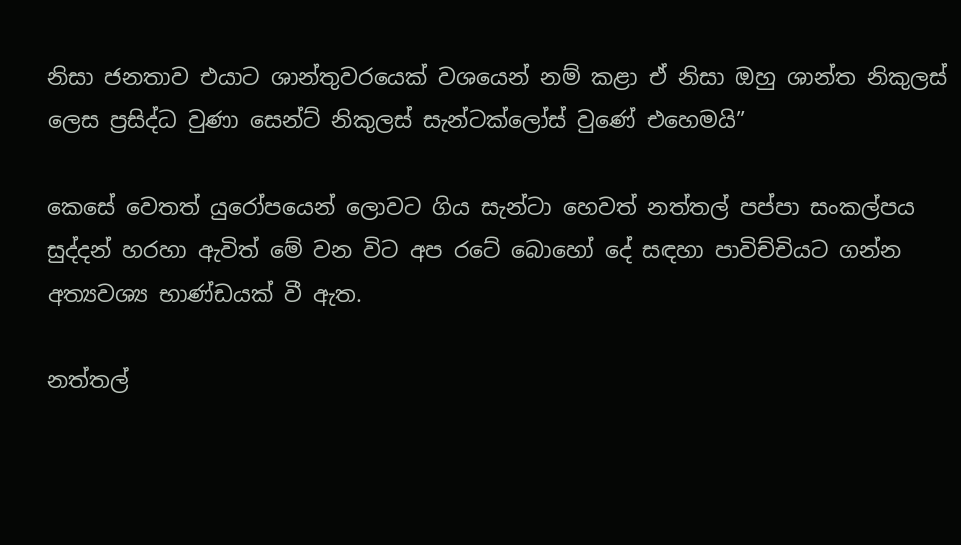නිසා ජනතාව එයාට ශාන්තුවරයෙක් වශයෙන් නම් කළා ඒ නිසා ඔහු ශාන්ත නිකුලස් ලෙස ප්‍රසිද්ධ වුණා සෙන්ට් නිකුලස් සැන්ටක්ලෝස් වුණේ එහෙමයි”

කෙසේ වෙතත් යුරෝපයෙන් ලොවට ගිය සැන්ටා හෙවත් නත්තල් පප්පා සංකල්පය සුද්දන් හරහා ඇවිත් මේ වන විට අප රටේ බොහෝ දේ සඳහා පාවිච්චියට ගන්න අත්‍යවශ්‍ය භාණ්ඩයක් වී ඇත.

නත්තල්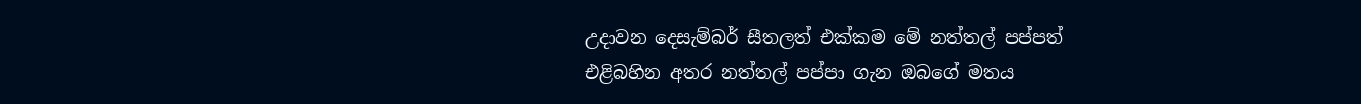උදාවන දෙසැම්බර් සීතලත් එක්කම මේ නත්තල් පප්පත් එළිබහින අතර නත්තල් පප්පා ගැන ඔබගේ මතය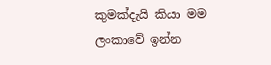කුමක්දැයි කියා මම ලංකාවේ ඉන්න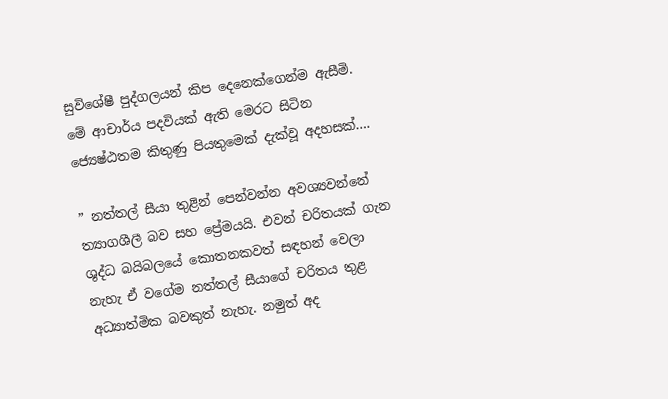සුවිශේෂී පුද්ගලයන් කිප දෙනෙක්ගෙන්ම ඇසීමි. මේ ආචාර්ය පදවියක් ඇති මෙරට සිටින ජ්‍යෙෂ්ඨතම කිතුණු පියතුමෙක් දැක්වූ අදහසක්….

” නත්තල් සීයා තුළින් පෙන්වන්න අවශ්‍යවන්නේ ත්‍යාගශීලී බව සහ ප්‍රේමයයි. එවන් චරිතයක් ගැන ශුද්ධ බයිබලයේ කොතනකවත් සඳහන් වෙලා නැහැ ඒ වගේම නත්තල් සීයාගේ චරිතය තුළ අධ්‍යාත්මික බවකුත් නැහැ. නමුත් අද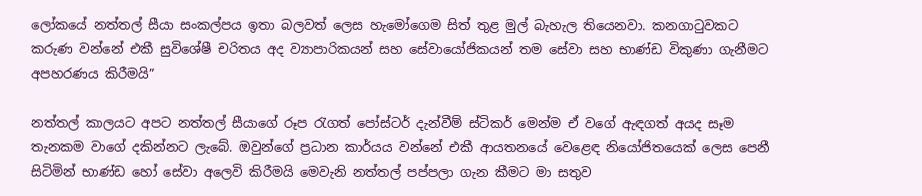ලෝකයේ නත්තල් සීයා සංකල්පය ඉතා බලවත් ලෙස හැමෝගෙම සිත් තුළ මුල් බැහැල තියෙනවා. කනගාටුවකට කරුණ වන්නේ එකී සුවිශේෂී චරිතය අද ව්‍යාපාරිකයන් සහ සේවායෝජිකයන් තම සේවා සහ භාණ්ඩ විකුණා ගැනීමට අපහරණය කිරීමයි”

නත්තල් කාලයට අපට නත්තල් සීයාගේ රූප රැගත් පෝස්ටර් දැන්වීම් ස්ටිකර් මෙන්ම ඒ වගේ ඇඳගත් අයද සෑම තැනකම වාගේ දකින්නට ලැබේ. ඔවුන්ගේ ප්‍රධාන කාර්යය වන්නේ එකී ආයතනයේ වෙළෙඳ නියෝජිතයෙක් ලෙස පෙනී සිටිමින් භාණ්ඩ හෝ සේවා අලෙවි කිරීමයි මෙවැනි නත්තල් පප්පලා ගැන කීමට මා සතුව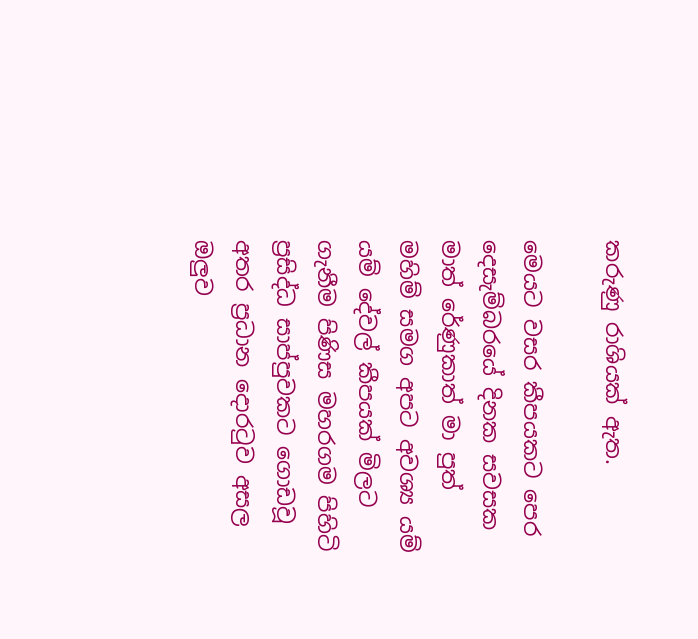කරුණු රාශියක් ඇත.

මෙයට වසර කීපයකට පෙර දෙසැම්බරයේ දිනක සවසක මාත් රේණුකාත් මා පුත් මහිම් සමග අපට අවශ්‍ය යම් යම් දේවල් කීපයක් මිලට ගැනීම පිණිස මහරගම පිහිටි ප්‍රසිද්ධ සාප්පුවකට ගොඩවූ අතර ප්‍රධාන දොරටුව අසල ඔලුව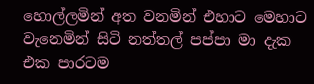හොල්ලමින් අත වනමින් එහාට මෙහාට වැනෙමින් සිටි නත්තල් පප්පා මා දැක එක පාරටම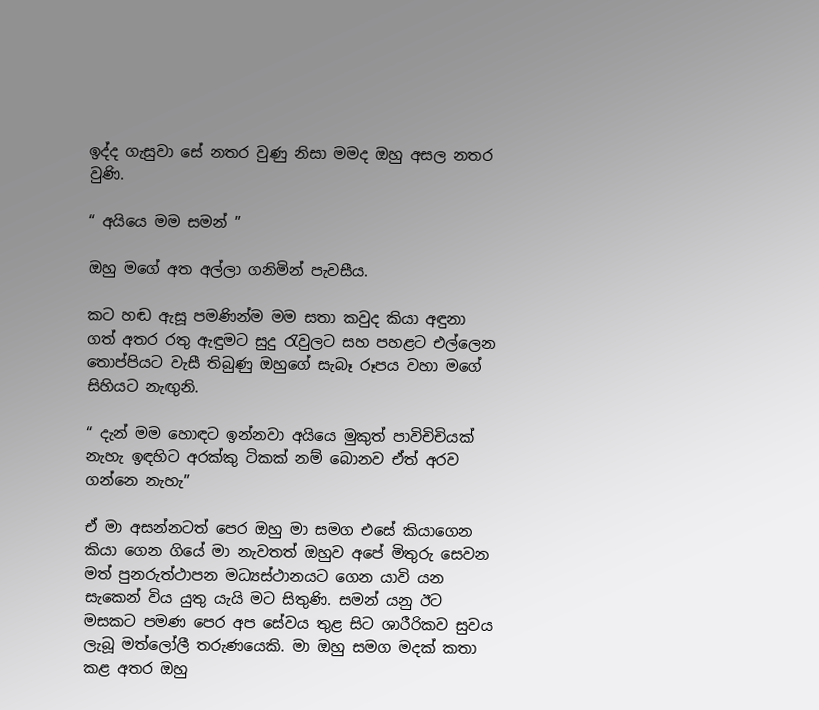ඉද්ද ගැසුවා සේ නතර වුණු නිසා මමද ඔහු අසල නතර වුණි.

“ අයියෙ මම සමන් ”

ඔහු මගේ අත අල්ලා ගනිමින් පැවසීය.

කට හඬ ඇසූ පමණින්ම මම සතා කවුද කියා අඳුනා ගත් අතර රතු ඇඳුමට සුදු රැවුලට සහ පහළට එල්ලෙන තොප්පියට වැසී තිබුණු ඔහුගේ සැබෑ රූපය වහා මගේ සිහියට නැඟුනි.

“ දැන් මම හොඳට ඉන්නවා අයියෙ මුකුත් පාවිචිචියක් නැහැ ඉඳහිට අරක්කු ටිකක් නම් බොනව ඒත් අරව ගන්නෙ නැහැ”

ඒ මා අසන්නටත් පෙර ඔහු මා සමග එසේ කියාගෙන කියා ගෙන ගියේ මා නැවතත් ඔහුව අපේ මිතුරු සෙවන මත් පුනරුත්ථාපන මධ්‍යස්ථානයට ගෙන යාවි යන සැකෙන් විය යුතු යැයි මට සිතුණි. සමන් යනු ඊට මසකට පමණ පෙර අප සේවය තුළ සිට ශාරීරිකව සුවය ලැබූ මත්ලෝලී තරුණයෙකි. මා ඔහු සමග මදක් කතා කළ අතර ඔහු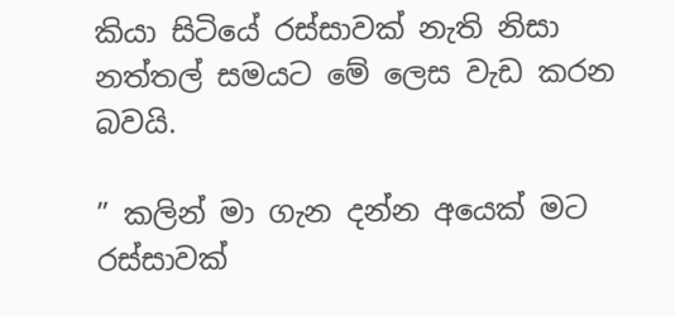කියා සිටියේ රස්සාවක් නැති නිසා නත්තල් සමයට මේ ලෙස වැඩ කරන බවයි.

” කලින් මා ගැන දන්න අයෙක් මට රස්සාවක්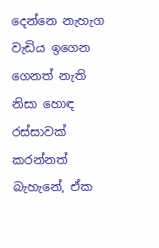දෙන්නෙ නැහැග වැඩිය ඉගෙන ගෙනත් නැති නිසා හොඳ රස්සාවක් කරන්නත් බැහැනේ, ඒක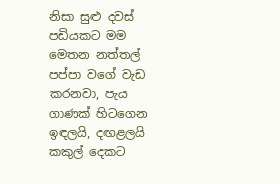නිසා සුළු දවස් පඩියකට මම මෙතන නත්තල් පප්පා වගේ වැඩ කරනවා, පැය ගාණක් හිටගෙන ඉඳලයි, දඟළලයි කකුල් දෙකට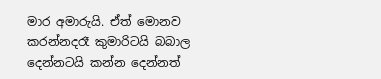මාර අමාරුයි. ඒත් මොනව කරන්නදරෑ කුමාරිටයි බබාල දෙන්නටයි කන්න දෙන්නත්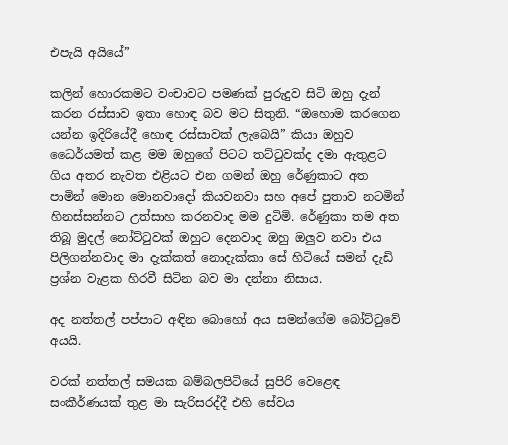එපැයි අයියේ”

කලින් හොරකමට වංචාවට පමණක් පුරුදුව සිටි ඔහු දැන් කරන රස්සාව ඉතා හොඳ බව මට සිතුනි. “ඔහොම කරගෙන යන්න ඉදිරියේදී හොඳ රස්සාවක් ලැබෙයි” කියා ඔහුව ධෛර්යමත් කළ මම ඔහුගේ පිටට තට්ටුවක්ද දමා ඇතුළට ගිය අතර නැවත එළියට එන ගමන් ඔහු රේණුකාට අත පාමින් මොන මොනවාදෝ කියවනවා සහ අපේ පුතාව නටමින් හිනස්සන්නට උත්සාහ කරනවාද මම දුටිමි. රේණුකා තම අත තිබූ මුදල් නෝට්ටුවක් ඔහුට දෙනවාද ඔහු ඔලුව නවා එය පිලිගන්නවාද මා දැක්කත් නොදැක්කා සේ හිටියේ සමන් දැඩි ප්‍රශ්න වැළක හිරවී සිටින බව මා දන්නා නිසාය.

අද නත්තල් පප්පාට අඳින බොහෝ අය සමන්ගේම බෝට්ටුවේ අයයි.

වරක් නත්තල් සමයක බම්බලපිටියේ සුපිරි වෙළෙඳ සංකීර්ණයක් තුළ මා සැරිසරද්දී එහි සේවය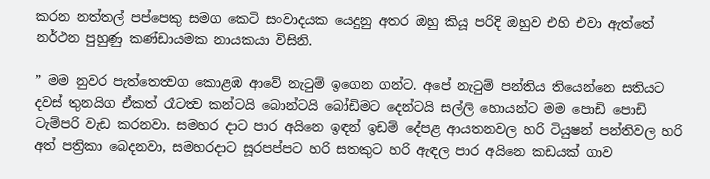කරන නත්තල් පප්පෙකු සමග කෙටි සංවාදයක යෙදුනු අතර ඔහු කියූ පරිදි ඔහුව එහි එවා ඇත්තේ නර්ථන පුහුණු කණ්ඩායමක නායකයා විසිනි.

” මම නුවර පැත්තෙත්‍වග කොළඹ ආවේ නැටුම් ඉගෙන ගන්ට. අපේ නැටුම් පන්තිය තියෙන්නෙ සතියට දවස් තුනයිග ඒකත් රෑටත්‍ව කන්ටයි බොන්ටයි බෝඩිමට දෙන්ටයි සල්ලි හොයන්ට මම පොඩි පොඩි ටැම්පරි වැඩ කරනවා. සමහර දාට පාර අයිනෙ ඉඳන් ඉඩම් දේපළ ආයතනවල හරි ටියුෂන් පන්තිවල හරි අත් පත්‍රිකා බෙදනවා, සමහරදාට සූරපප්පට හරි සතකුට හරි ඇඳල පාර අයිනෙ කඩයක් ගාව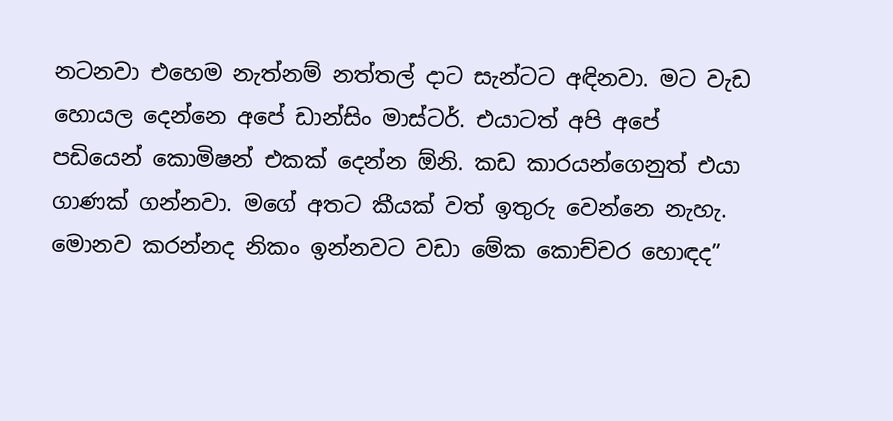නටනවා එහෙම නැත්නම් නත්තල් දාට සැන්ටට අඳිනවා. මට වැඩ හොයල දෙන්නෙ අපේ ඩාන්සිං මාස්ටර්. එයාටත් අපි අපේ පඩියෙන් කොමිෂන් එකක් දෙන්න ඕනි. කඩ කාරයන්ගෙනුත් එයා ගාණක් ගන්නවා. මගේ අතට කීයක් වත් ඉතුරු වෙන්නෙ නැහැ. මොනව කරන්නද නිකං ඉන්නවට වඩා මේක කොච්චර හොඳද”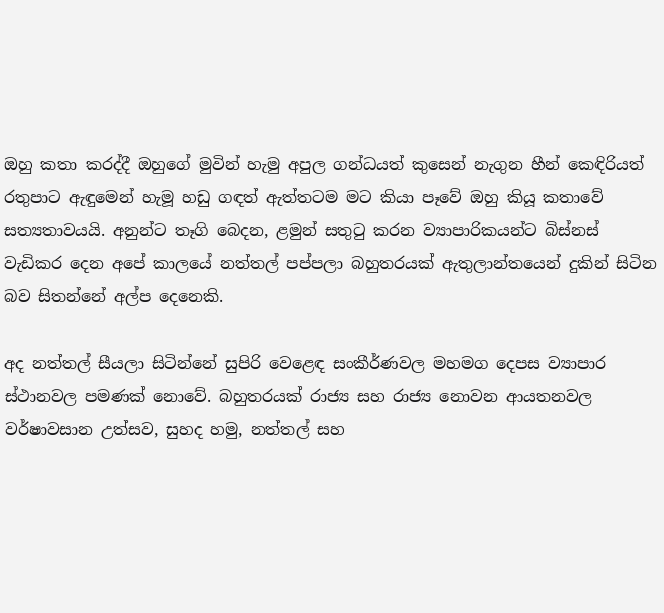ඔහු කතා කරද්දී ඔහුගේ මුවින් හැමු අපුල ගන්ධයත් කුසෙන් නැගුන හීන් කෙඳිරියත් රතුපාට ඇඳුමෙන් හැමූ හඩු ගඳත් ඇත්තටම මට කියා පෑවේ ඔහු කියූ කතාවේ සත්‍යතාවයයි. අනුන්ට තෑගි බෙදන, ළමුන් සතුටු කරන ව්‍යාපාරිකයන්ට බිස්නස් වැඩිකර දෙන අපේ කාලයේ නත්තල් පප්පලා බහුතරයක් ඇතුලාන්තයෙන් දුකින් සිටින බව සිතන්නේ අල්ප දෙනෙකි.

අද නත්තල් සීයලා සිටින්නේ සුපිරි වෙළෙඳ සංකීර්ණවල මහමග දෙපස ව්‍යාපාර ස්ථානවල පමණක් නොවේ. බහුතරයක් රාජ්‍ය සහ රාජ්‍ය නොවන ආයතනවල වර්ෂාවසාන උත්සව, සුහද හමු, නත්තල් සහ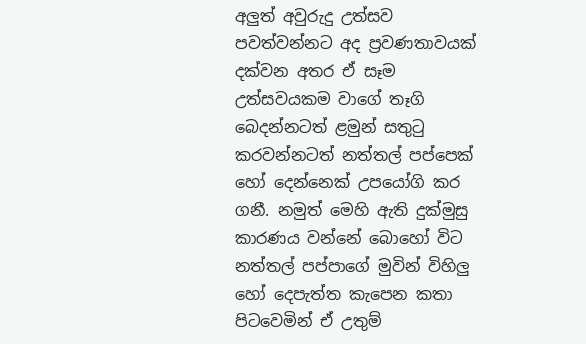අලුත් අවුරුදු උත්සව පවත්වන්නට අද ප්‍රවණතාවයක් දක්වන අතර ඒ සෑම උත්සවයකම වාගේ තෑගි බෙදන්නටත් ළමුන් සතුටු කරවන්නටත් නත්තල් පප්පෙක් හෝ දෙන්නෙක් උපයෝගි කර ගනී. නමුත් මෙහි ඇති දුක්මුසු කාරණය වන්නේ බොහෝ විට නත්තල් පප්පාගේ මුවින් විහිලු හෝ දෙපැත්ත කැපෙන කතා පිටවෙමින් ඒ උතුම්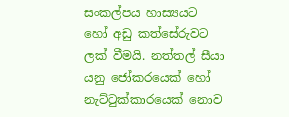සංකල්පය හාස්‍යයට හෝ අඩු කත්සේරුවට ලක් වීමයි. නත්තල් සීයා යනු ජෝකරයෙක් හෝ නැට්ටුක්කාරයෙක් නොව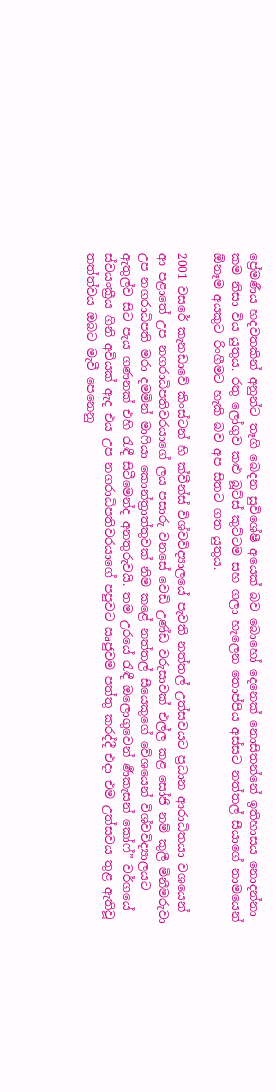ප්‍රේමණීය හදවතකින් අනුන්ට තෑගි බෙදන සුවිශේෂී අයෙක් බව බොහෝ දෙනෙක් නොසිතන්නේ ඉතිහාසය නොදන්නා කම නිසා විය යුතුය. රතු ලෝගුව කළු බූට්ස් කුට්ටම සහ ගලා හැලෙන තොප්පිය අස්සට නත්තල් සීයාගේ නාමයෙන් ඕනෑම අයකුට රිංගීමට හැකි බව අප සිතට ගත යුතුය.

2001 වසරේ කැනඩාවේ කිංස්ටන් හි ක්වීන්ස් විශ්වවිද්‍යාලයේ පැවති නත්තල් උත්සවයට ප්‍රධාන ආරාධිතයා වශයෙන් ආ පළාතේ උප නගරාධිපතිවරයාගේ ලය පසාරු වනසේ වෙඩි උණ්ඩ වරුසාවක් එල්ල කළ සෝජි නම් කුලී මිනීමරුවා උප නගරාධිපති මරා දමමින් මාෆියා කොන්ත්‍රාත්තුවක් නිම කළේ නත්තල් සීයෙකුගේ වේශයෙන් විශ්වවිද්‍යාලයට ඇතුල්ව සිට පැය ගණනක් එහි රැඳී සිටීමෙන්ද අනතුරුවයි. තම උරයේ රැඳී ඔලොගුවෙන් ර්‍ණකැසන් කෝෆ්” වර්ගයේ ස්වයංක්‍රීය ගිනි අවියක් ඇද එය උප නගරාධිපතිවරයාගේ පපුවට ඍජුවම පත්තු කරද්දී එදා එම උත්සවය තුළ ඇතිවූ තත්ත්වය ඔබට මැවී පෙනෙනු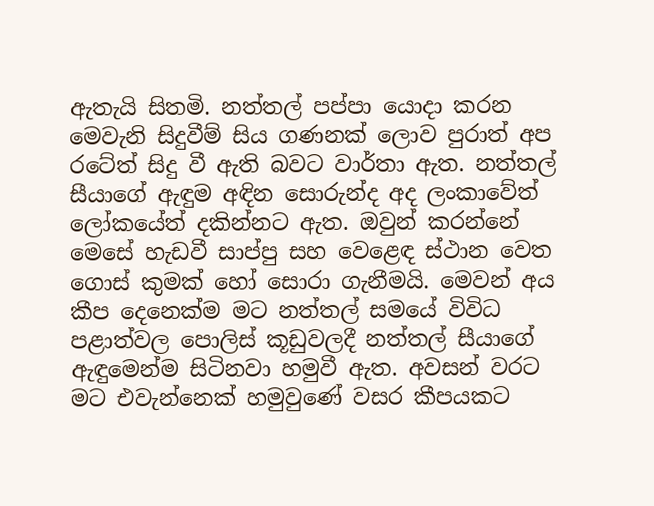ඇතැයි සිතමි. නත්තල් පප්පා යොදා කරන මෙවැනි සිදුවීම් සිය ගණනක් ලොව පුරාත් අප රටේත් සිදු වී ඇති බවට වාර්තා ඇත. නත්තල් සීයාගේ ඇඳුම අඳින සොරුන්ද අද ලංකාවේත් ලෝකයේත් දකින්නට ඇත. ඔවුන් කරන්නේ මෙසේ හැඩවී සාප්පු සහ වෙළෙඳ ස්ථාන වෙත ගොස් කුමක් හෝ සොරා ගැනීමයි. මෙවන් අය කීප දෙනෙක්ම මට නත්තල් සමයේ විවිධ පළාත්වල පොලිස් කූඩුවලදී නත්තල් සීයාගේ ඇඳුමෙන්ම සිටිනවා හමුවී ඇත. අවසන් වරට මට එවැන්නෙක් හමුවුණේ වසර කීපයකට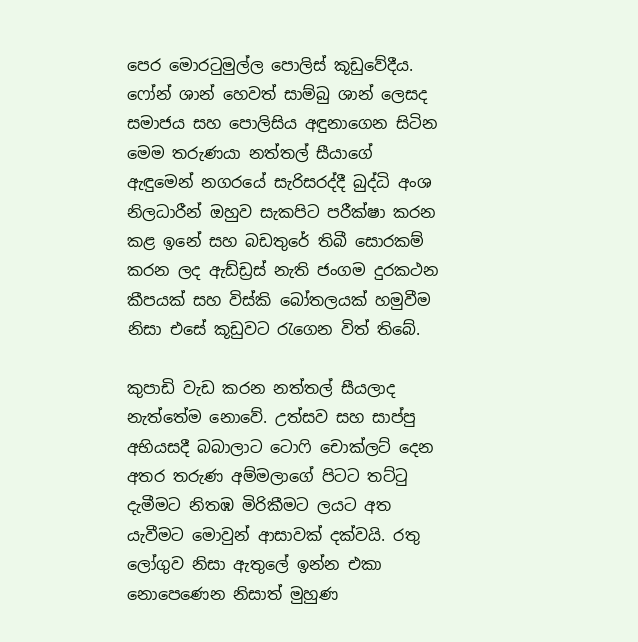පෙර මොරටුමුල්ල පොලිස් කූඩුවේදීය. ෆෝන් ශාන් හෙවත් සාම්බු ශාන් ලෙසද සමාජය සහ පොලිසිය අඳුනාගෙන සිටින මෙම තරුණයා නත්තල් සීයාගේ ඇඳුමෙන් නගරයේ සැරිසරද්දී බුද්ධි අංශ නිලධාරීන් ඔහුව සැකපිට පරීක්ෂා කරන කළ ඉනේ සහ බඩතුරේ තිබී සොරකම් කරන ලද ඇඩ්ඩ්‍රස් නැති ජංගම දුරකථන කීපයක් සහ විස්කි බෝතලයක් හමුවීම නිසා එසේ කූඩුවට රැගෙන විත් තිබේ.

කුපාඩි වැඩ කරන නත්තල් සීයලාද නැත්තේම නොවේ. උත්සව සහ සාප්පු අභියසදී බබාලාට ටොෆි චොක්ලට් දෙන අතර තරුණ අම්මලාගේ පිටට තට්ටු දැමීමට නිතඹ මිරිකීමට ලයට අත යැවීමට මොවුන් ආසාවක් දක්වයි. රතු ලෝගුව නිසා ඇතුලේ ඉන්න එකා නොපෙණෙන නිසාත් මුහුණ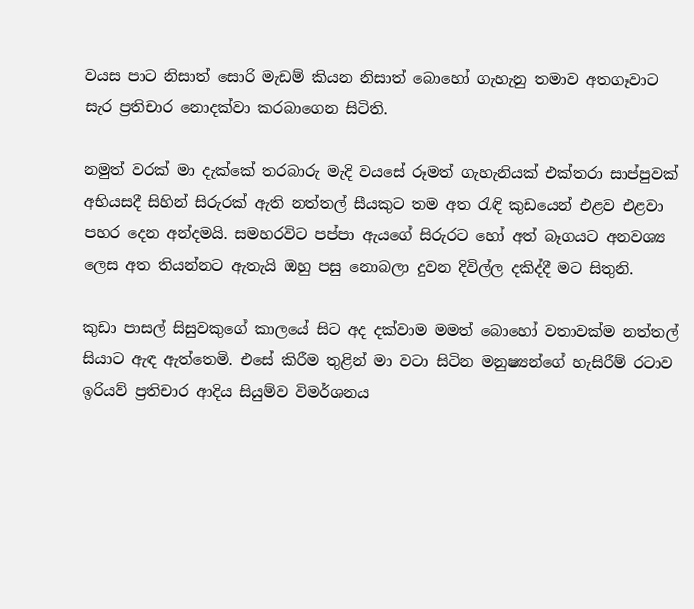වයස පාට නිසාත් සොරි මැඩම් කියන නිසාත් බොහෝ ගැහැනු තමාව අතගෑවාට සැර ප්‍රතිචාර නොදක්වා කරබාගෙන සිටිති.

නමුත් වරක් මා දැක්කේ තරබාරු මැදි වයසේ රූමත් ගැහැනියක් එක්තරා සාප්පුවක් අභියසදී සිහින් සිරුරක් ඇති නත්තල් සීයකුට තම අත රැඳි කුඩයෙන් එළව එළවා පහර දෙන අන්දමයි. සමහරවිට පප්පා ඇයගේ සිරුරට හෝ අත් බෑගයට අනවශ්‍ය ලෙස අත තියන්නට ඇතැයි ඔහු පසු නොබලා දුවන දිවිල්ල දකිද්දී මට සිතුනි.

කුඩා පාසල් සිසුවකුගේ කාලයේ සිට අද දක්වාම මමත් බොහෝ වතාවක්ම නත්තල් සියාට ඇඳ ඇත්තෙමි. එසේ කිරීම තුළින් මා වටා සිටින මනුෂ්‍යන්ගේ හැසිරීම් රටාව ඉරියව් ප්‍රතිචාර ආදිය සියුම්ව විමර්ශනය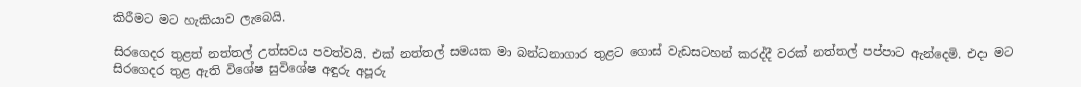කිරීමට මට හැකියාව ලැබෙයි.

සිරගෙදර තුළත් නත්තල් උත්සවය පවත්වයි. එක් නත්තල් සමයක මා බන්ධනාගාර තුළට ගොස් වැඩසටහන් කරද්දී වරක් නත්තල් පප්පාට ඇන්දෙමි. එදා මට සිරගෙදර තුළ ඇති විශේෂ සුවිශේෂ අඳුරු අපූරු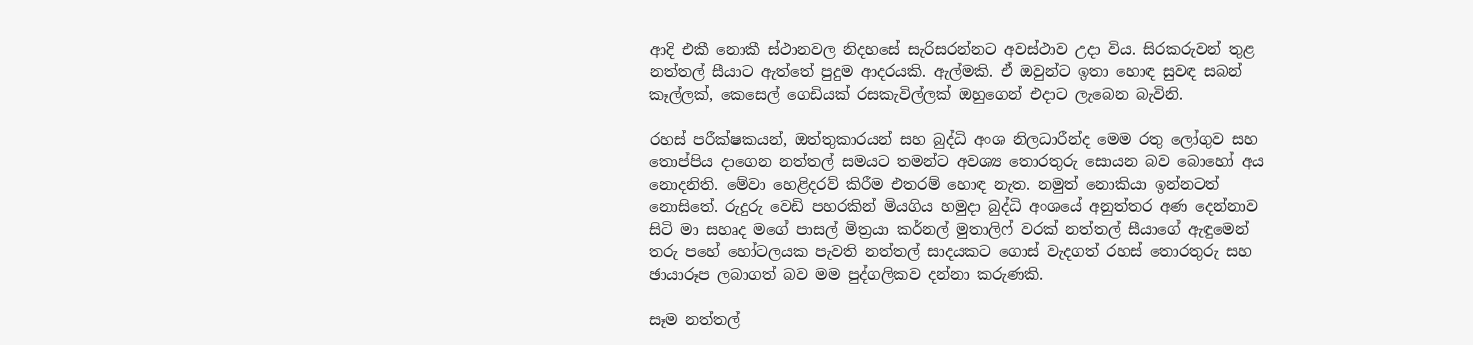ආදි එකී නොකී ස්ථානවල නිදහසේ සැරිසරන්නට අවස්ථාව උදා විය. සිරකරුවන් තුළ නත්තල් සීයාට ඇත්තේ පුදුම ආදරයකි. ඇල්මකි. ඒ ඔවුන්ට ඉතා හොඳ සුවඳ සබන් කෑල්ලක්, කෙසෙල් ගෙඩියක් රසකැවිල්ලක් ඔහුගෙන් එදාට ලැබෙන බැවිනි.

රහස් පරීක්ෂකයන්, ඔත්තුකාරයන් සහ බුද්ධි අංශ නිලධාරීන්ද මෙම රතු ලෝගුව සහ තොප්පිය දාගෙන නත්තල් සමයට තමන්ට අවශ්‍ය තොරතුරු සොයන බව බොහෝ අය නොදනිති. මේවා හෙළිදරව් කිරීම එතරම් හොඳ නැත. නමුත් නොකියා ඉන්නටත් නොසිතේ. රුදුරු වෙඩි පහරකින් මියගිය හමුදා බුද්ධි අංශයේ අනුත්තර අණ දෙන්නාව සිටි මා සහෘද මගේ පාසල් මිත්‍රයා කර්නල් මුතාලිෆ් වරක් නත්තල් සීයාගේ ඇඳුමෙන් තරු පහේ හෝටලයක පැවති නත්තල් සාදයකට ගොස් වැදගත් රහස් තොරතුරු සහ ඡායාරූප ලබාගත් බව මම පුද්ගලිකව දන්නා කරුණකි.

සෑම නත්තල්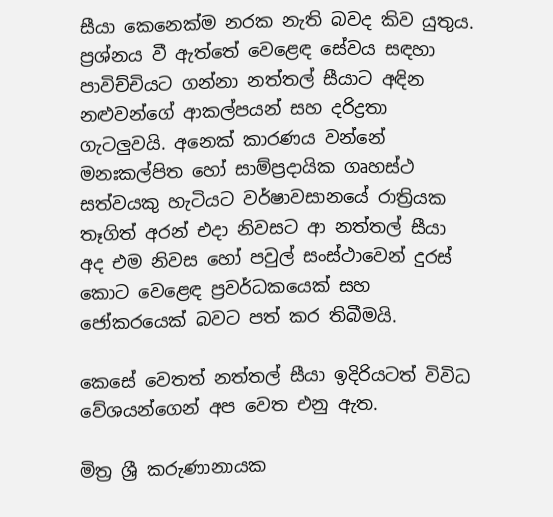සීයා කෙනෙක්ම නරක නැති බවද කිව යුතුය. ප්‍රශ්නය වී ඇත්තේ වෙළෙඳ සේවය සඳහා පාවිච්චියට ගන්නා නත්තල් සීයාට අඳින නළුවන්ගේ ආකල්පයන් සහ දරිද්‍රතා ගැටලුවයි. අනෙක් කාරණය වන්නේ මනඃකල්පිත හෝ සාම්ප්‍රදායික ගෘහස්ථ සත්වයකු හැටියට වර්ෂාවසානයේ රාත්‍රියක තෑගිත් අරන් එදා නිවසට ආ නත්තල් සීයා අද එම නිවස හෝ පවුල් සංස්ථාවෙන් දුරස් කොට වෙළෙඳ ප්‍රවර්ධකයෙක් සහ ජෝකරයෙක් බවට පත් කර තිබීමයි.

කෙසේ වෙතත් නත්තල් සීයා ඉදිරියටත් විවිධ වේශයන්ගෙන් අප වෙත එනු ඇත.

මිත්‍ර ශ්‍රී කරුණානායක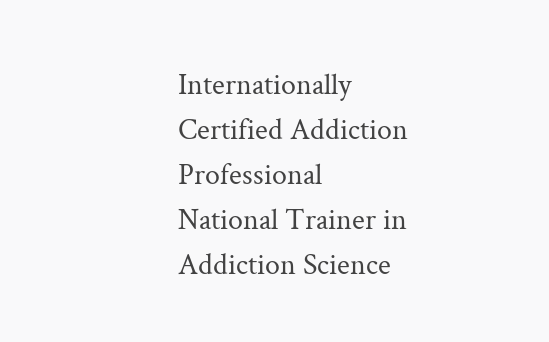Internationally Certified Addiction Professional
National Trainer in Addiction Science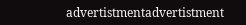advertistmentadvertistment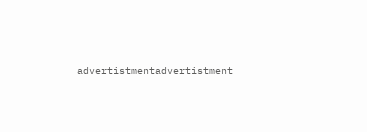advertistmentadvertistment